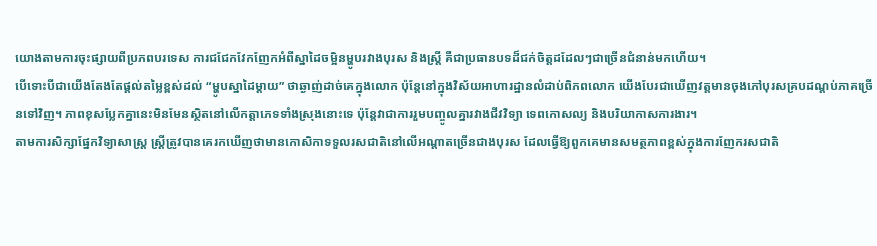យោងតាមការចុះផ្សាយពីប្រភពបរទេស ការជជែកវែកញែកអំពីស្នាដៃចម្អិនម្ហូបរវាងបុរស និងស្ត្រី គឺជាប្រធានបទដ៏ជក់ចិត្តដដែលៗជាច្រើនជំនាន់មកហើយ។
បើទោះបីជាយើងតែងតែផ្ដល់តម្លៃខ្ពស់ដល់ “ម្ហូបស្នាដៃម្ដាយ” ថាឆ្ងាញ់ដាច់គេក្នុងលោក ប៉ុន្តែនៅក្នុងវិស័យអាហារដ្ឋានលំដាប់ពិភពលោក យើងបែរជាឃើញវត្តមានចុងភៅបុរសគ្របដណ្ដប់ភាគច្រើនទៅវិញ។ ភាពខុសប្លែកគ្នានេះមិនមែនស្ថិតនៅលើកត្តាភេទទាំងស្រុងនោះទេ ប៉ុន្តែវាជាការរួមបញ្ចូលគ្នារវាងជីវវិទ្យា ទេពកោសល្យ និងបរិយាកាសការងារ។
តាមការសិក្សាផ្នែកវិទ្យាសាស្ត្រ ស្ត្រីត្រូវបានគេរកឃើញថាមានកោសិកាទទួលរសជាតិនៅលើអណ្ដាតច្រើនជាងបុរស ដែលធ្វើឱ្យពួកគេមានសមត្ថភាពខ្ពស់ក្នុងការញែករសជាតិ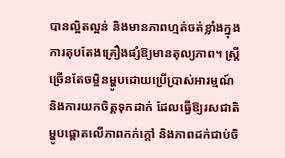បានល្អិតល្អន់ និងមានភាពហ្មត់ចត់ខ្លាំងក្នុងការតុបតែងគ្រឿងផ្សំឱ្យមានតុល្យភាព។ ស្ត្រីច្រើនតែចម្អិនម្ហូបដោយប្រើប្រាស់អារម្មណ៍ និងការយកចិត្តទុកដាក់ ដែលធ្វើឱ្យរសជាតិម្ហូបផ្ដោតលើភាពកក់ក្ដៅ និងភាពដក់ជាប់ចិ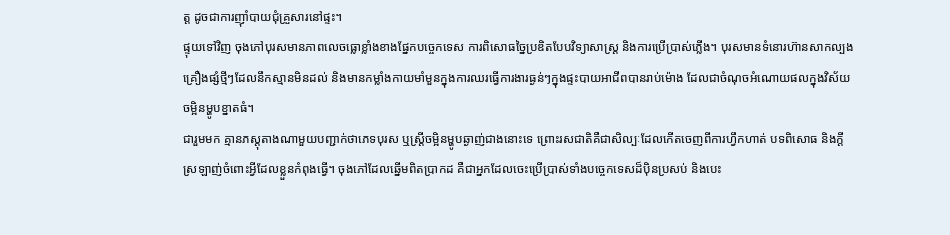ត្ត ដូចជាការញ៉ាំបាយជុំគ្រួសារនៅផ្ទះ។
ផ្ទុយទៅវិញ ចុងភៅបុរសមានភាពលេចធ្លោខ្លាំងខាងផ្នែកបច្ចេកទេស ការពិសោធច្នៃប្រឌិតបែបវិទ្យាសាស្ត្រ និងការប្រើប្រាស់ភ្លើង។ បុរសមានទំនោរហ៊ានសាកល្បងគ្រឿងផ្សំថ្មីៗដែលនឹកស្មានមិនដល់ និងមានកម្លាំងកាយមាំមួនក្នុងការឈរធ្វើការងារធ្ងន់ៗក្នុងផ្ទះបាយអាជីពបានរាប់ម៉ោង ដែលជាចំណុចអំណោយផលក្នុងវិស័យចម្អិនម្ហូបខ្នាតធំ។
ជារួមមក គ្មានភស្តុតាងណាមួយបញ្ជាក់ថាភេទបុរស ឬស្ត្រីចម្អិនម្ហូបឆ្ងាញ់ជាងនោះទេ ព្រោះរសជាតិគឺជាសិល្បៈដែលកើតចេញពីការហ្វឹកហាត់ បទពិសោធ និងក្ដីស្រឡាញ់ចំពោះអ្វីដែលខ្លួនកំពុងធ្វើ។ ចុងភៅដែលឆ្នើមពិតប្រាកដ គឺជាអ្នកដែលចេះប្រើប្រាស់ទាំងបច្ចេកទេសដ៏ប៉ិនប្រសប់ និងបេះ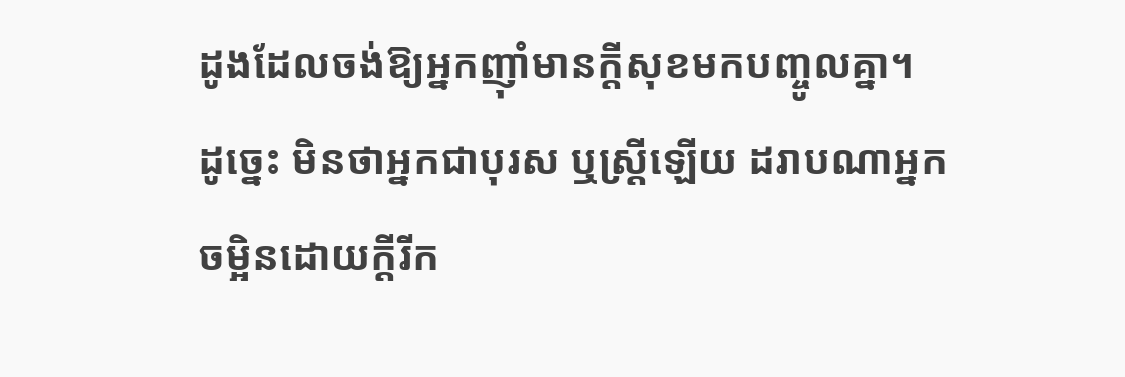ដូងដែលចង់ឱ្យអ្នកញ៉ាំមានក្ដីសុខមកបញ្ចូលគ្នា។ ដូច្នេះ មិនថាអ្នកជាបុរស ឬស្ត្រីឡើយ ដរាបណាអ្នកចម្អិនដោយក្ដីរីក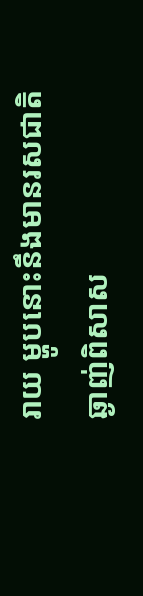រាយ ម្ហូបនោះនឹងមានរសជាតិឆ្ងាញ់ពិសាស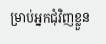ម្រាប់អ្នកជុំវិញខ្លួន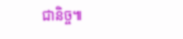ជានិច្ច៕